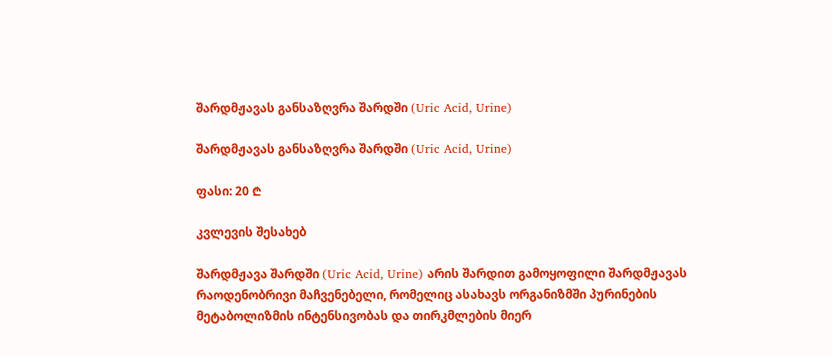შარდმჟავას განსაზღვრა შარდში (Uric Acid, Urine)

შარდმჟავას განსაზღვრა შარდში (Uric Acid, Urine)

ფასი: 20 ₾

კვლევის შესახებ

შარდმჟავა შარდში (Uric Acid, Urine) არის შარდით გამოყოფილი შარდმჟავას რაოდენობრივი მაჩვენებელი, რომელიც ასახავს ორგანიზმში პურინების მეტაბოლიზმის ინტენსივობას და თირკმლების მიერ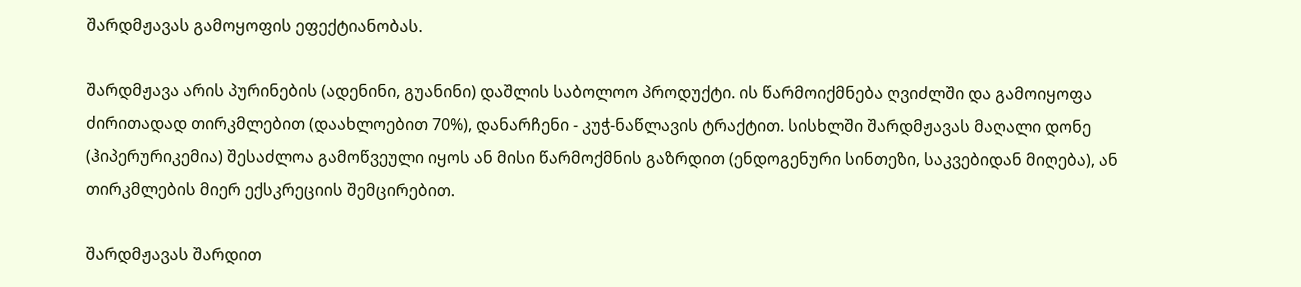შარდმჟავას გამოყოფის ეფექტიანობას.

შარდმჟავა არის პურინების (ადენინი, გუანინი) დაშლის საბოლოო პროდუქტი. ის წარმოიქმნება ღვიძლში და გამოიყოფა ძირითადად თირკმლებით (დაახლოებით 70%), დანარჩენი - კუჭ-ნაწლავის ტრაქტით. სისხლში შარდმჟავას მაღალი დონე (ჰიპერურიკემია) შესაძლოა გამოწვეული იყოს ან მისი წარმოქმნის გაზრდით (ენდოგენური სინთეზი, საკვებიდან მიღება), ან თირკმლების მიერ ექსკრეციის შემცირებით.

შარდმჟავას შარდით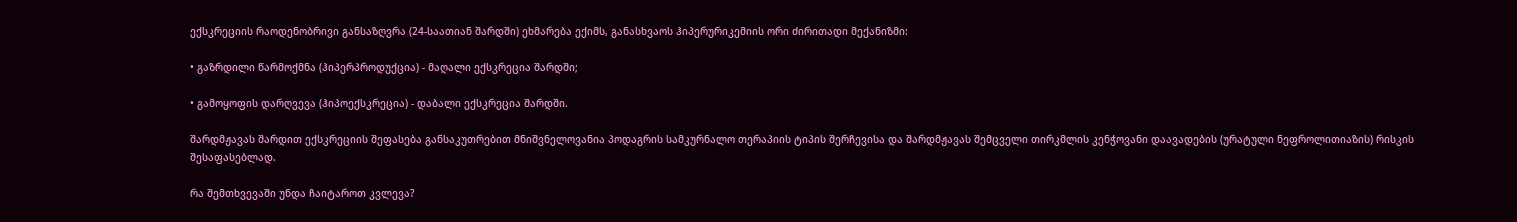ექსკრეციის რაოდენობრივი განსაზღვრა (24-საათიან შარდში) ეხმარება ექიმს, განასხვაოს ჰიპერურიკემიის ორი ძირითადი მექანიზმი:

• გაზრდილი წარმოქმნა (ჰიპერპროდუქცია) - მაღალი ექსკრეცია შარდში;

• გამოყოფის დარღვევა (ჰიპოექსკრეცია) - დაბალი ექსკრეცია შარდში.

შარდმჟავას შარდით ექსკრეციის შეფასება განსაკუთრებით მნიშვნელოვანია პოდაგრის სამკურნალო თერაპიის ტიპის შერჩევისა და შარდმჟავას შემცველი თირკმლის კენჭოვანი დაავადების (ურატული ნეფროლითიაზის) რისკის შესაფასებლად.

რა შემთხვევაში უნდა ჩაიტაროთ კვლევა?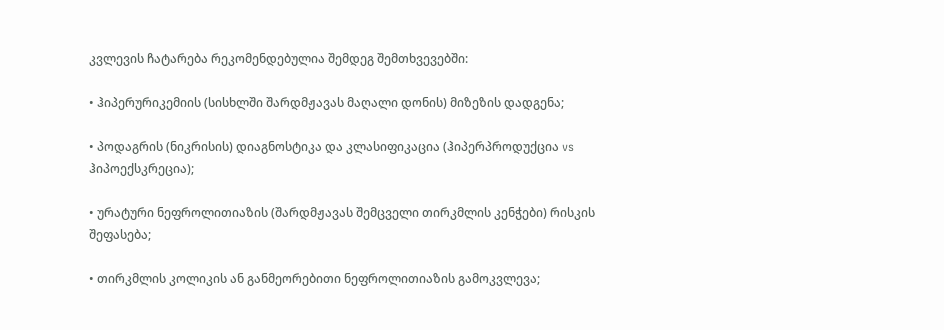კვლევის ჩატარება რეკომენდებულია შემდეგ შემთხვევებში:

• ჰიპერურიკემიის (სისხლში შარდმჟავას მაღალი დონის) მიზეზის დადგენა;

• პოდაგრის (ნიკრისის) დიაგნოსტიკა და კლასიფიკაცია (ჰიპერპროდუქცია vs ჰიპოექსკრეცია);

• ურატური ნეფროლითიაზის (შარდმჟავას შემცველი თირკმლის კენჭები) რისკის შეფასება;

• თირკმლის კოლიკის ან განმეორებითი ნეფროლითიაზის გამოკვლევა;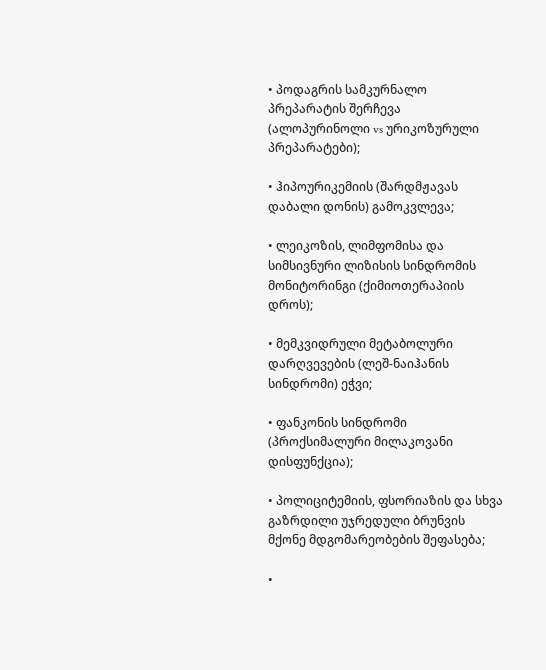• პოდაგრის სამკურნალო პრეპარატის შერჩევა (ალოპურინოლი vs ურიკოზურული პრეპარატები);

• ჰიპოურიკემიის (შარდმჟავას დაბალი დონის) გამოკვლევა;

• ლეიკოზის, ლიმფომისა და სიმსივნური ლიზისის სინდრომის მონიტორინგი (ქიმიოთერაპიის დროს);

• მემკვიდრული მეტაბოლური დარღვევების (ლეშ-ნაიჰანის სინდრომი) ეჭვი;

• ფანკონის სინდრომი (პროქსიმალური მილაკოვანი დისფუნქცია);

• პოლიციტემიის, ფსორიაზის და სხვა გაზრდილი უჯრედული ბრუნვის მქონე მდგომარეობების შეფასება;

•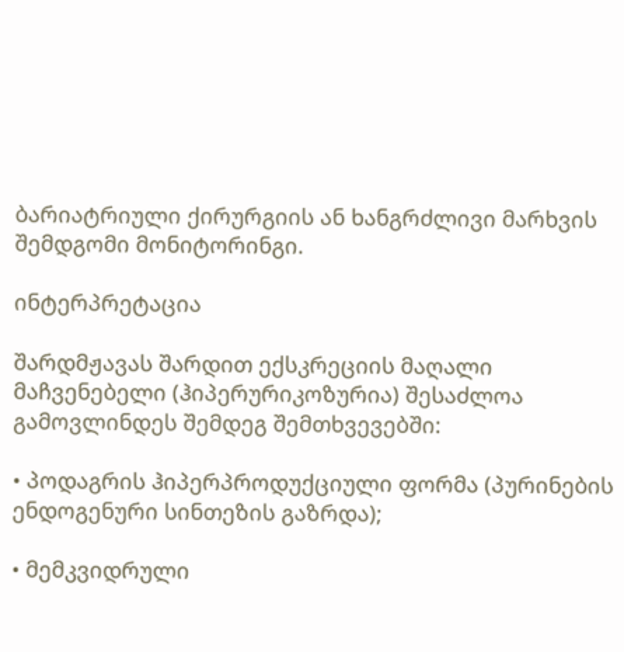ბარიატრიული ქირურგიის ან ხანგრძლივი მარხვის შემდგომი მონიტორინგი.

ინტერპრეტაცია

შარდმჟავას შარდით ექსკრეციის მაღალი მაჩვენებელი (ჰიპერურიკოზურია) შესაძლოა გამოვლინდეს შემდეგ შემთხვევებში:

• პოდაგრის ჰიპერპროდუქციული ფორმა (პურინების ენდოგენური სინთეზის გაზრდა);

• მემკვიდრული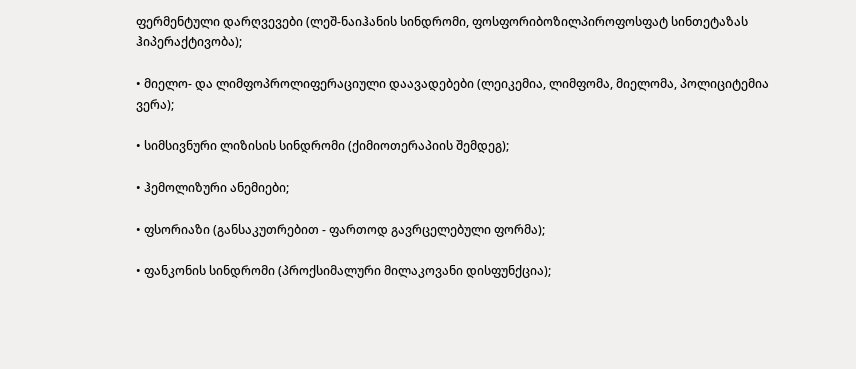ფერმენტული დარღვევები (ლეშ-ნაიჰანის სინდრომი, ფოსფორიბოზილპიროფოსფატ სინთეტაზას ჰიპერაქტივობა);

• მიელო- და ლიმფოპროლიფერაციული დაავადებები (ლეიკემია, ლიმფომა, მიელომა, პოლიციტემია ვერა);

• სიმსივნური ლიზისის სინდრომი (ქიმიოთერაპიის შემდეგ);

• ჰემოლიზური ანემიები;

• ფსორიაზი (განსაკუთრებით - ფართოდ გავრცელებული ფორმა);

• ფანკონის სინდრომი (პროქსიმალური მილაკოვანი დისფუნქცია);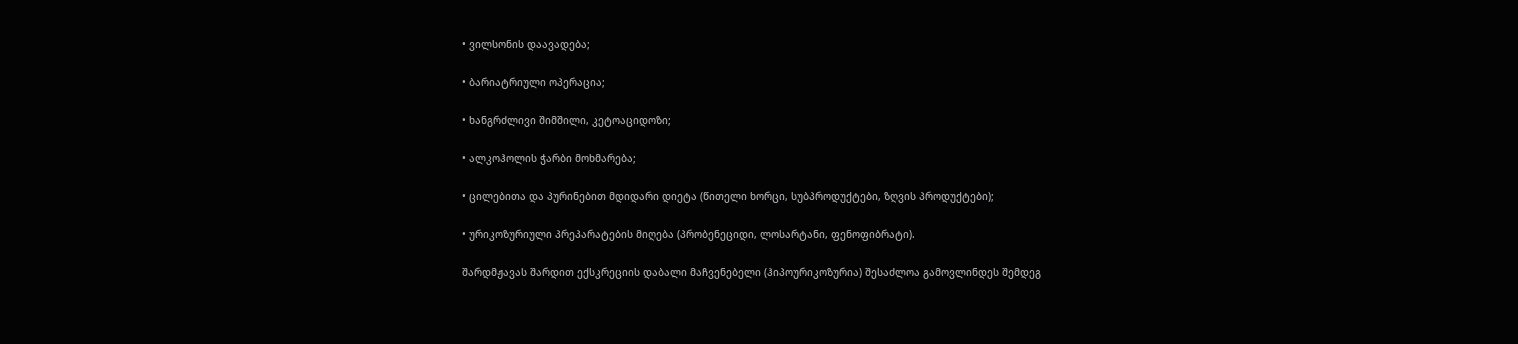• ვილსონის დაავადება;

• ბარიატრიული ოპერაცია;

• ხანგრძლივი შიმშილი, კეტოაციდოზი;

• ალკოჰოლის ჭარბი მოხმარება;

• ცილებითა და პურინებით მდიდარი დიეტა (წითელი ხორცი, სუბპროდუქტები, ზღვის პროდუქტები);

• ურიკოზურიული პრეპარატების მიღება (პრობენეციდი, ლოსარტანი, ფენოფიბრატი).

შარდმჟავას შარდით ექსკრეციის დაბალი მაჩვენებელი (ჰიპოურიკოზურია) შესაძლოა გამოვლინდეს შემდეგ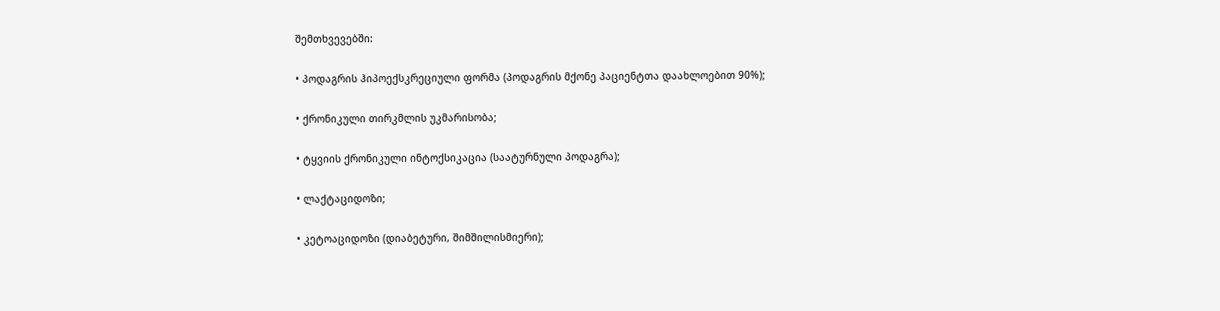შემთხვევებში:

• პოდაგრის ჰიპოექსკრეციული ფორმა (პოდაგრის მქონე პაციენტთა დაახლოებით 90%);

• ქრონიკული თირკმლის უკმარისობა;

• ტყვიის ქრონიკული ინტოქსიკაცია (საატურნული პოდაგრა);

• ლაქტაციდოზი;

• კეტოაციდოზი (დიაბეტური, შიმშილისმიერი);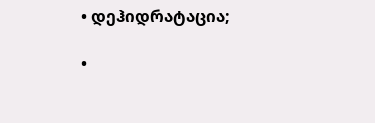• დეჰიდრატაცია;

•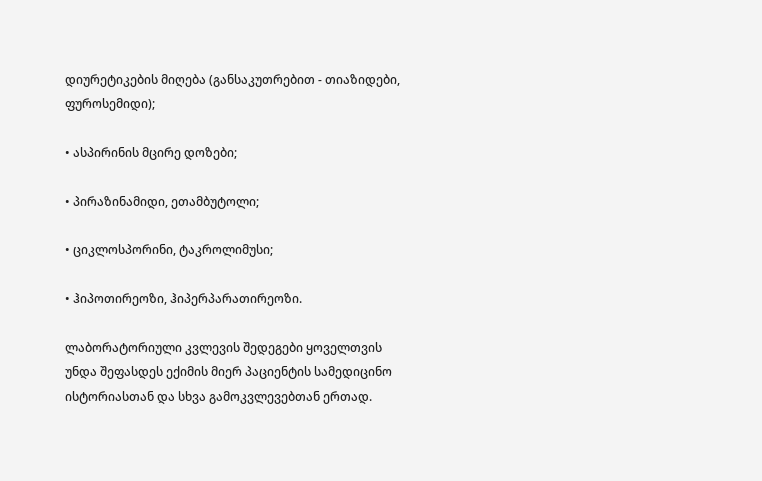დიურეტიკების მიღება (განსაკუთრებით - თიაზიდები, ფუროსემიდი);

• ასპირინის მცირე დოზები;

• პირაზინამიდი, ეთამბუტოლი;

• ციკლოსპორინი, ტაკროლიმუსი;

• ჰიპოთირეოზი, ჰიპერპარათირეოზი.

ლაბორატორიული კვლევის შედეგები ყოველთვის უნდა შეფასდეს ექიმის მიერ პაციენტის სამედიცინო ისტორიასთან და სხვა გამოკვლევებთან ერთად.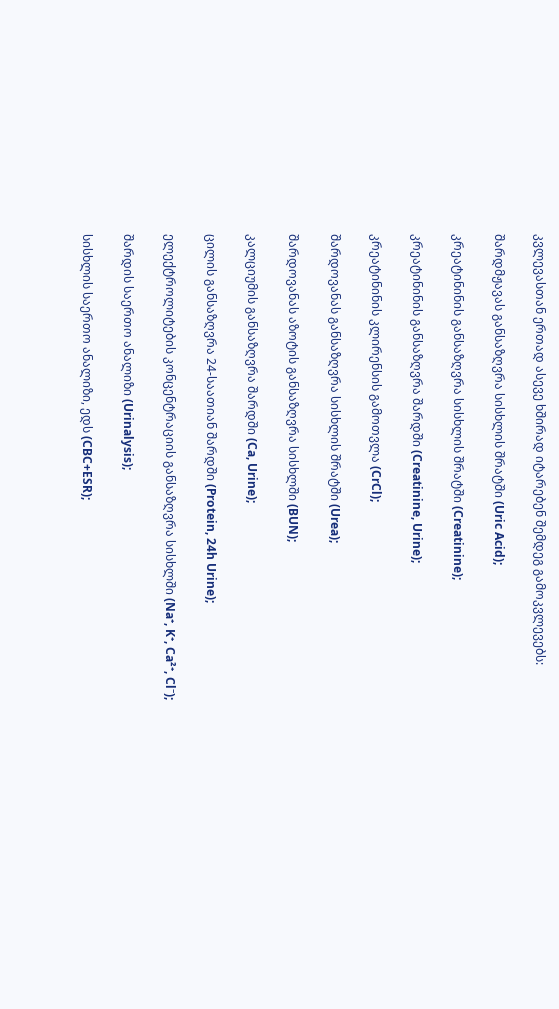კვლევასთან ერთად ასევე ხშირად იტარებენ შემდეგ გამოკვლევებს:

შარდმჟავას განსაზღვრა სისხლის შრატში (Uric Acid);

კრეატინინის განსაზღვრა სისხლის შრატში (Creatinine);

კრეატინინის განსაზღვრა შარდში (Creatinine, Urine);

კრეატინინის კლირენსის გამოთვლა (CrCl);

შარდოვანას განსაზღვრა სისხლის შრატში (Urea);

შარდოვანას აზოტის განსაზღვრა სისხლში (BUN);

კალციუმის განსაზღვრა შარდში (Ca, Urine);

ცილის განსაზღვრა 24-საათიან შარდში (Protein, 24h Urine);

ელექტროლიტების კონცენტრაციის განსაზღვრა სისხლში (Na⁺, K⁺, Ca²⁺, Cl⁻);

შარდის საერთო ანალიზი (Urinalysis);

სისხლის საერთო ანალიზი, ედს (CBC+ESR);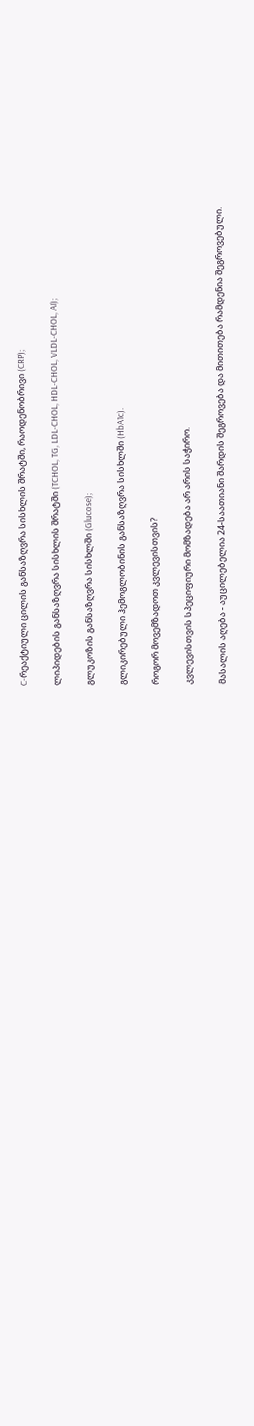C-რეაქტიული ცილის განსაზღვრა სისხლის შრატში, რაოდენობრივი (CRP);

ლიპიდების განსაზღვრა სისხლის შრატში (TCHOL, TG, LDL-CHOL, HDL-CHOL, VLDL-CHOL, AI);

გლუკოზის განსაზღვრა სისხლში (Glucose);

გლიკირებული ჰემოგლობინის განსაზღვრა სისხლში (HbA1c).

როგორ მოვემზადოთ კვლევისთვის?

კვლევისთვის სპეციფიური მომზადება არ არის საჭირო.

მასალის აღება - აუცილებელია 24-საათიანი შარდის შეგროვება და მითითება რამდენია შეგროვებული.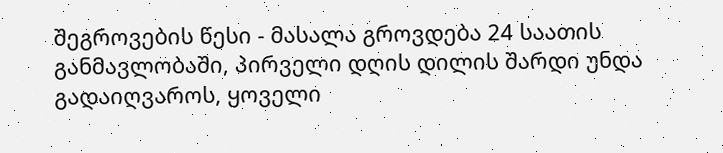შეგროვების წესი - მასალა გროვდება 24 საათის განმავლობაში, პირველი დღის დილის შარდი უნდა გადაიღვაროს, ყოველი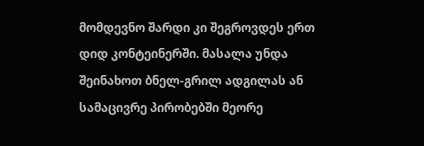მომდევნო შარდი კი შეგროვდეს ერთ დიდ კონტეინერში. მასალა უნდა შეინახოთ ბნელ-გრილ ადგილას ან სამაცივრე პირობებში მეორე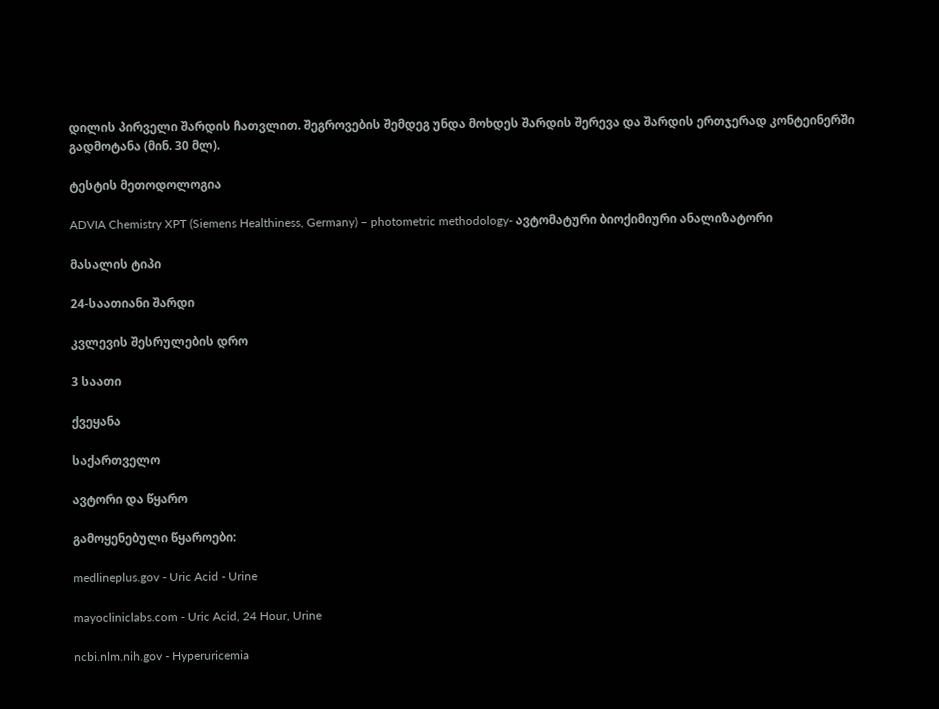დილის პირველი შარდის ჩათვლით. შეგროვების შემდეგ უნდა მოხდეს შარდის შერევა და შარდის ერთჯერად კონტეინერში გადმოტანა (მინ. 30 მლ).

ტესტის მეთოდოლოგია

ADVIA Chemistry XPT (Siemens Healthiness, Germany) – photometric methodology- ავტომატური ბიოქიმიური ანალიზატორი

მასალის ტიპი

24-საათიანი შარდი

კვლევის შესრულების დრო

3 საათი

ქვეყანა

საქართველო

ავტორი და წყარო

გამოყენებული წყაროები:

medlineplus.gov - Uric Acid - Urine

mayocliniclabs.com - Uric Acid, 24 Hour, Urine

ncbi.nlm.nih.gov - Hyperuricemia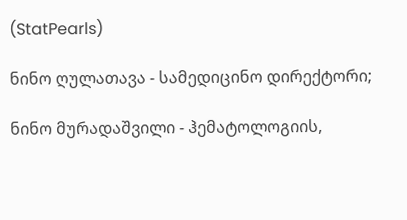(StatPearls)

ნინო ღულათავა - სამედიცინო დირექტორი;

ნინო მურადაშვილი - ჰემატოლოგიის,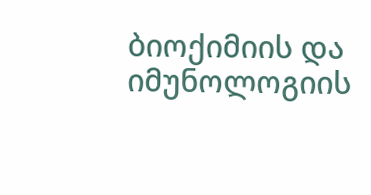ბიოქიმიის და იმუნოლოგიის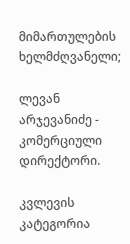მიმართულების ხელმძღვანელი;

ლევან არჯევანიძე - კომერციული დირექტორი.

კვლევის კატეგორია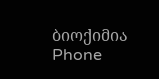ბიოქიმია
Phone